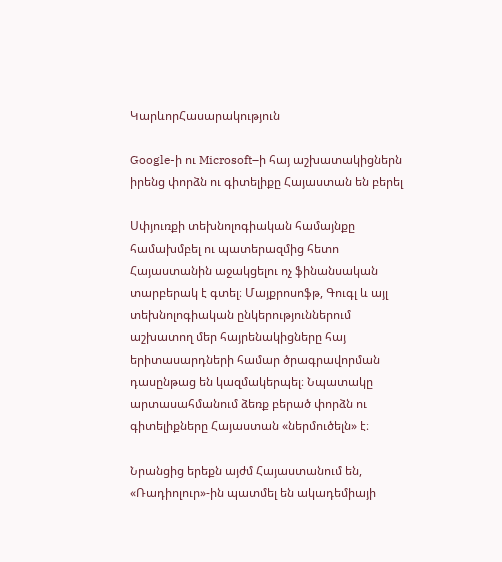ԿարևորՀասարակություն

Google-ի ու Microsoft–ի հայ աշխատակիցներն իրենց փորձն ու գիտելիքը Հայաստան են բերել

Սփյուռքի տեխնոլոգիական համայնքը համախմբել ու պատերազմից հետո Հայաստանին աջակցելու ոչ ֆինանսական տարբերակ է գտել։ Մայքրոսոֆթ, Գուգլ և այլ տեխնոլոգիական ընկերություններում աշխատող մեր հայրենակիցները հայ երիտասարդների համար ծրագրավորման դասընթաց են կազմակերպել։ Նպատակը արտասահմանում ձեռք բերած փորձն ու գիտելիքները Հայաստան «ներմուծելն» է։

Նրանցից երեքն այժմ Հայաստանում են, «Ռադիոլուր»-ին պատմել են ակադեմիայի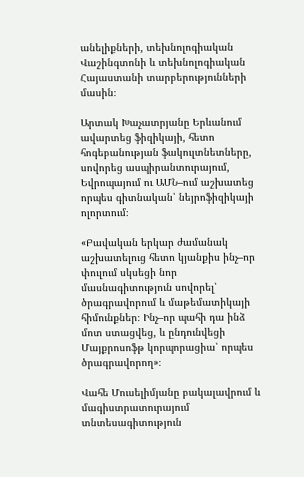անելիքների, տեխնոլոգիական Վաշինգտոնի և տեխնոլոգիական Հայաստանի տարբերությունների մասին։

Արտակ Խաչատրյանը Երևանում ավարտեց ֆիզիկայի, հետո հոգեբանության ֆակուլտնետները, սովորեց ասպիրանտուրայում, Եվրոպայում ու ԱՄՆ–ում աշխատեց որպես գիտնական՝ նեյրոֆիզիկայի ոլորտում։

«Բավական երկար ժամանակ աշխատելուց հետո կյանքիս ինչ–որ փուլում սկսեցի նոր մասնագիտություն սովորել՝ ծրագրավորում և մաթեմատիկայի հիմունքներ։ Ինչ–որ պահի դա ինձ մոտ ստացվեց, և ընդունվեցի Մայքրոսոֆթ կորպորացիա՝ որպես ծրագրավորող»։

Վահե Մուսելիմյանը բակալավրում և մագիստրատուրայում տնտեսագիտություն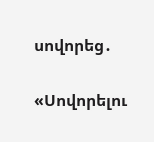սովորեց․

«Սովորելու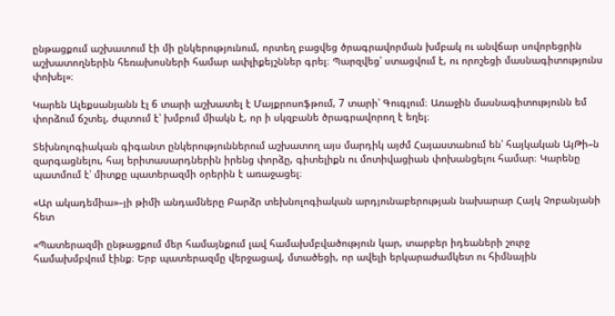ընթացքում աշխատում էի մի ընկերությունում, որտեղ բացվեց ծրագրավորման խմբակ ու անվճար սովորեցրին աշխատողներին հեռախոսների համար ափլիքեյշններ գրել։ Պարզվեց՝ ստացվում է, ու որոշեցի մասնագիտությունս փոխել»։

Կարեն Ալեքսանյանն էլ 6 տարի աշխատել է Մայքրոսոֆթում, 7 տարի՝ Գուգլում։ Առաջին մասնագիտությունն եմ փորձում ճշտել, ժպտում է՝ խմբում միակն է, որ ի սկզբանե ծրագրավորող է եղել։

Տեխնոլոգիական գիգանտ ընկերություններում աշխատող այս մարդիկ այժմ Հայաստանում են՝ հայկական ԱյԹի–ն զարգացնելու, հայ երիտասարդներին իրենց փորձը, գիտելիքն ու մոտիվացիան փոխանցելու համար։ Կարենը պատմում է՝ միտքը պատերազմի օրերին է առաջացել։

«Ար ակադեմիա»–յի թիմի անդամները Բարձր տեխնոլոգիական արդյունաբերության նախարար Հայկ Չոբանյանի հետ

«Պատերազմի ընթացքում մեր համայնքում լավ համախմբվածություն կար, տարբեր իդեաների շուրջ համախմբվում էինք։ Երբ պատերազմը վերջացավ, մտածեցի, որ ավելի երկարաժամկետ ու հիմնային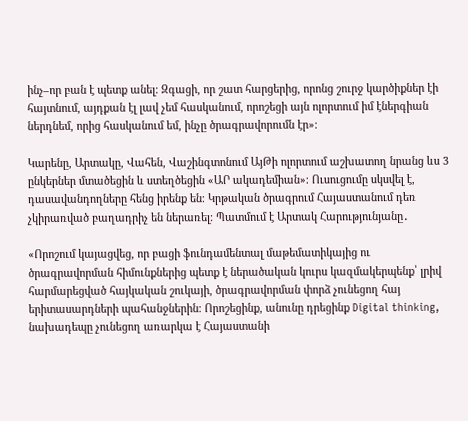ինչ–որ բան է պետք անել։ Զգացի, որ շատ հարցերից, որոնց շուրջ կարծիքներ էի հայտնում, այդքան էլ լավ չեմ հասկանում, որոշեցի այն ոլորտում իմ էներգիան ներդնեմ, որից հասկանում եմ, ինչը ծրագրավորումն էր»։

Կարենը, Արտակը, Վահեն, Վաշինգտոնում ԱյԹի ոլորտում աշխատող նրանց ևս 3 ընկերներ մտածեցին և ստեղծեցին «ԱՐ ակադեմիան»։ Ուսուցումը սկսվել է, դասավանդողները հենց իրենք են։ Կրթական ծրագրում Հայաստանում դեռ չկիրառված բաղադրիչ են ներառել։ Պատմում է Արտակ Հարությունյանը․

«Որոշում կայացվեց, որ բացի ֆունդամենտալ մաթեմատիկայից ու ծրագրավորման հիմունքներից պետք է ներածական կուրս կազմակերպենք՝ լրիվ հարմարեցված հայկական շուկայի, ծրագրավորման փորձ չունեցող հայ երիտասարդների պահանջներին։ Որոշեցինք, անունը դրեցինք Digital thinking, նախադեպը չունեցող առարկա է Հայաստանի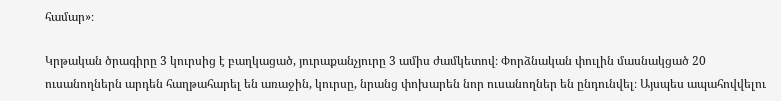համար»։

Կրթական ծրագիրը 3 կուրսից է բաղկացած, յուրաքանչյուրը 3 ամիս ժամկետով։ Փորձնական փուլին մասնակցած 20 ուսանողներն արդեն հաղթահարել են առաջին, կուրսը, նրանց փոխարեն նոր ուսանողներ են ընդունվել։ Այսպես ապահովվելու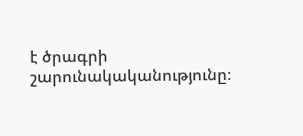է ծրագրի շարունակականությունը։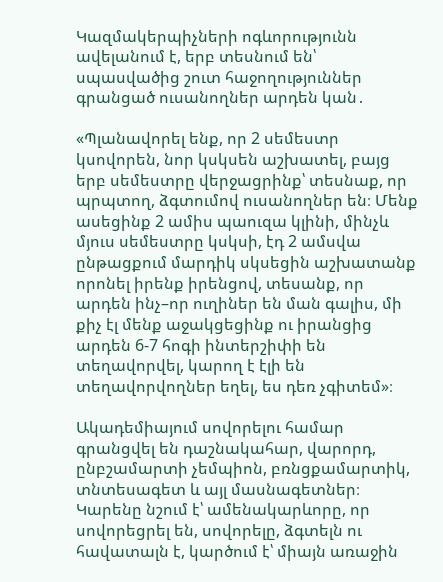Կազմակերպիչների ոգևորությունն ավելանում է, երբ տեսնում են՝ սպասվածից շուտ հաջողություններ գրանցած ուսանողներ արդեն կան․

«Պլանավորել ենք, որ 2 սեմեստր կսովորեն, նոր կսկսեն աշխատել, բայց երբ սեմեստրը վերջացրինք՝ տեսնաք, որ պրպտող, ձգտումով ուսանողներ են։ Մենք ասեցինք 2 ամիս պաուզա կլինի, մինչև մյուս սեմեստրը կսկսի, էդ 2 ամսվա ընթացքում մարդիկ սկսեցին աշխատանք որոնել իրենք իրենցով, տեսանք, որ արդեն ինչ–որ ուղիներ են ման գալիս, մի քիչ էլ մենք աջակցեցինք ու իրանցից արդեն 6-7 հոգի ինտերշիփի են տեղավորվել, կարող է էլի են տեղավորվողներ եղել, ես դեռ չգիտեմ»։

Ակադեմիայում սովորելու համար գրանցվել են դաշնակահար, վարորդ, ընբշամարտի չեմպիոն, բռնցքամարտիկ, տնտեսագետ և այլ մասնագետներ։ Կարենը նշում է՝ ամենակարևորը, որ սովորեցրել են, սովորելը, ձգտելն ու հավատալն է, կարծում է՝ միայն առաջին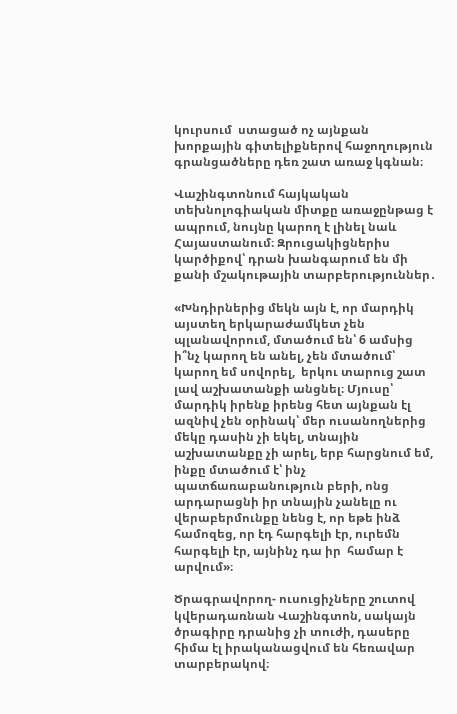կուրսում  ստացած ոչ այնքան խորքային գիտելիքներով հաջողություն գրանցածները դեռ շատ առաջ կգնան։

Վաշինգտոնում հայկական տեխնոլոգիական միտքը առաջընթաց է ապրում, նույնը կարող է լինել նաև Հայաստանում։ Զրուցակիցներիս կարծիքով՝ դրան խանգարում են մի քանի մշակութային տարբերություններ․

«Խնդիրներից մեկն այն է, որ մարդիկ այստեղ երկարաժամկետ չեն պլանավորում, մտածում են՝ 6 ամսից ի՞նչ կարող են անել, չեն մտածում՝ կարող եմ սովորել,  երկու տարուց շատ լավ աշխատանքի անցնել։ Մյուսը՝ մարդիկ իրենք իրենց հետ այնքան էլ ազնիվ չեն օրինակ՝ մեր ուսանողներից մեկը դասին չի եկել, տնային աշխատանքը չի արել, երբ հարցնում եմ, ինքը մտածում է՝ ինչ պատճառաբանություն բերի, ոնց արդարացնի իր տնային չանելը ու վերաբերմունքը նենց է, որ եթե ինձ համոզեց, որ էդ հարգելի էր, ուրեմն հարգելի էր, այնինչ դա իր  համար է արվում»։

Ծրագրավորող- ուսուցիչները շուտով կվերադառնան Վաշինգտոն, սակայն ծրագիրը դրանից չի տուժի, դասերը հիմա էլ իրականացվում են հեռավար տարբերակով։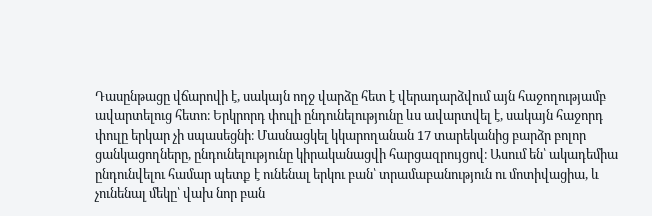Դասընթացը վճարովի է, սակայն ողջ վարձը հետ է վերադարձվում այն հաջողությամբ ավարտելուց հետո։ Երկրորդ փուլի ընդունելությունը ևս ավարտվել է, սակայն հաջորդ փուլը երկար չի սպասեցնի։ Մասնացկել կկարողանան 17 տարեկանից բարձր բոլոր ցանկացողները, ընդունելությունը կիրականացվի հարցազրույցով։ Ասում են՝ ակադեմիա ընդունվելու համար պետք է ունենալ երկու բան՝ տրամաբանություն ու մոտիվացիա, և չունենալ մեկը՝ վախ նոր բան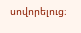սովորելուց։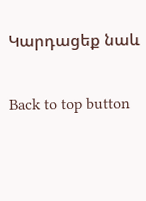Կարդացեք նաև

Back to top button